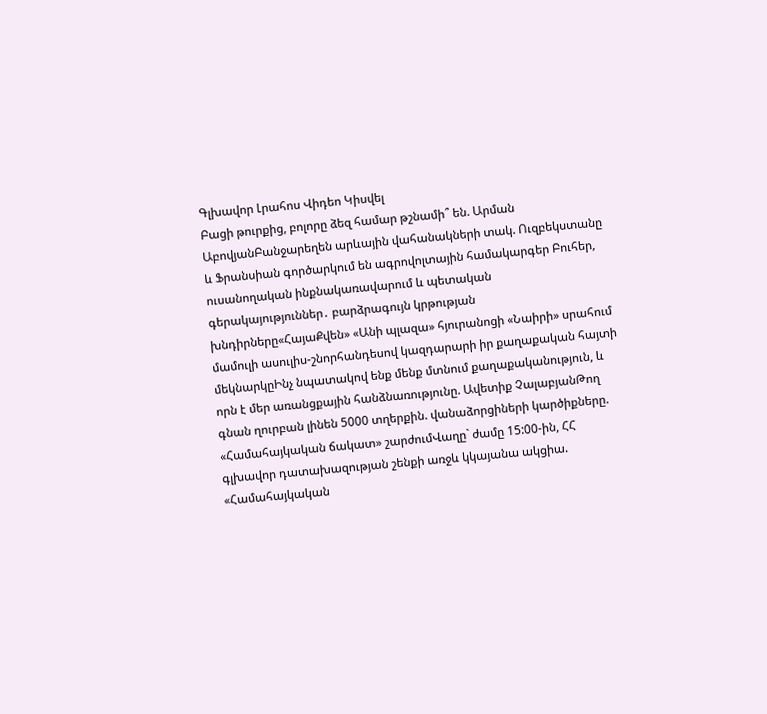Գլխավոր Լրահոս Վիդեո Կիսվել
Բացի թուրքից, բոլորը ձեզ համար թշնամի՞ են. Արման ԱբովյանԲանջարեղեն արևային վահանակների տակ. Ուզբեկստանը և Ֆրանսիան գործարկում են ագրովոլտային համակարգեր Բուհեր, ուսանողական ինքնակառավարում և պետական գերակայություններ․ բարձրագույն կրթության խնդիրները«ՀայաՔվեն» «Անի պլազա» հյուրանոցի «Նաիրի» սրահում մամուլի ասուլիս-շնորհանդեսով կազդարարի իր քաղաքական հայտի մեկնարկըԻնչ նպատակով ենք մենք մտնում քաղաքականություն, և որն է մեր առանցքային հանձնառությունը. Ավետիք ՉալաբյանԹող գնան ղուրբան լինեն 5000 տղերքին. վանաձորցիների կարծիքները. «Համահայկական ճակատ» շարժումՎաղը` ժամը 15:00-ին, ՀՀ գլխավոր դատախազության շենքի առջև կկայանա ակցիա. «Համահայկական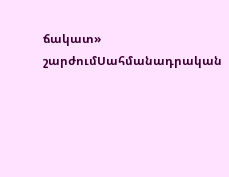ճակատ» շարժումՍահմանադրական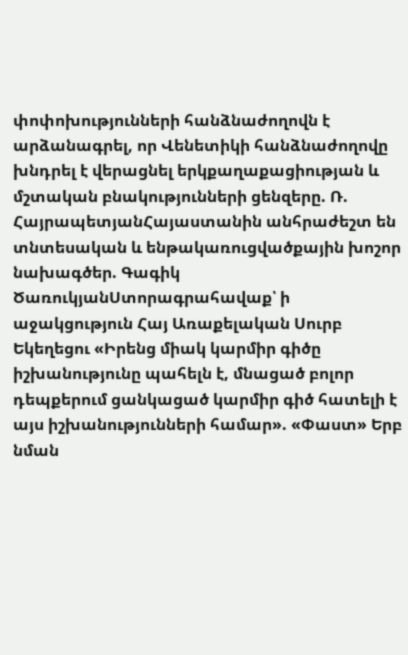փոփոխությունների հանձնաժողովն է արձանագրել, որ Վենետիկի հանձնաժողովը խնդրել է վերացնել երկքաղաքացիության և մշտական բնակությունների ցենզերը. Ռ. ՀայրապետյանՀայաստանին անհրաժեշտ են տնտեսական և ենթակառուցվածքային խոշոր նախագծեր. Գագիկ ԾառուկյանՍտորագրահավաք՝ ի աջակցություն Հայ Առաքելական Սուրբ Եկեղեցու «Իրենց միակ կարմիր գիծը իշխանությունը պահելն է, մնացած բոլոր դեպքերում ցանկացած կարմիր գիծ հատելի է այս իշխանությունների համար». «Փաստ» Երբ նման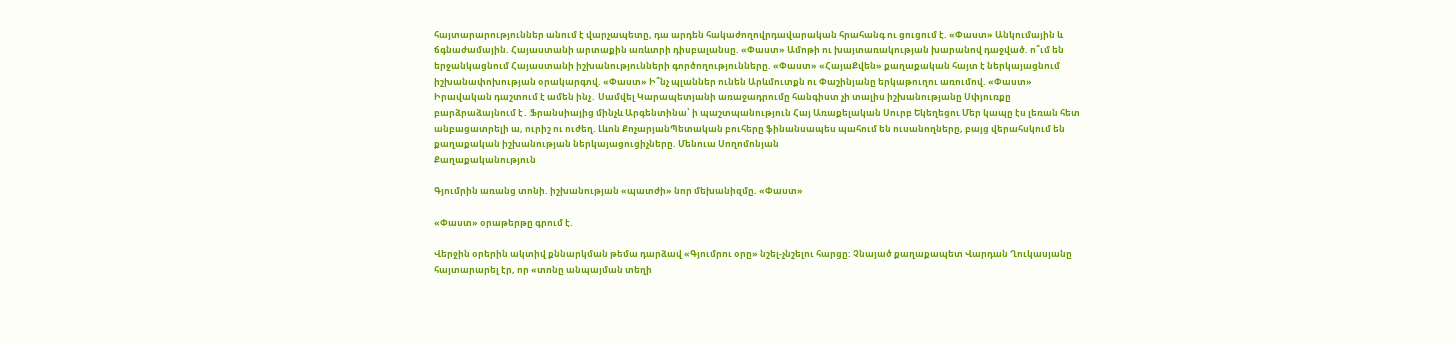հայտարարություններ անում է վարչապետը, դա արդեն հակաժողովրդավարական հրահանգ ու ցուցում է. «Փաստ» Անկումային և ճգնաժամային. Հայաստանի արտաքին առևտրի դիսբալանսը. «Փաստ» Ամոթի ու խայտառակության խարանով դաջված. ո՞ւմ են երջանկացնում Հայաստանի իշխանությունների գործողությունները. «Փաստ» «ՀայաՔվեն» քաղաքական հայտ է ներկայացնում իշխանափոխության օրակարգով. «Փաստ» Ի՞նչ պլաններ ունեն Արևմուտքն ու Փաշինյանը երկաթուղու առումով. «Փաստ» Իրավական դաշտում է ամեն ինչ․ Սամվել Կարապետյանի առաջադրումը հանգիստ չի տալիս իշխանությանը Սփյուռքը բարձրաձայնում է․ Ֆրանսիայից մինչև Արգենտինա՝ ի պաշտպանություն Հայ Առաքելական Սուրբ Եկեղեցու Մեր կապը էս լեռան հետ անբացատրելի ա, ուրիշ ու ուժեղ. Լևոն ՔոչարյանՊետական բուհերը ֆինանսապես պահում են ուսանողները, բայց վերահսկում են քաղաքական իշխանության ներկայացուցիչները. Մենուա Սողոմոնյան
Քաղաքականություն

Գյումրին առանց տոնի. իշխանության «պատժի» նոր մեխանիզմը. «Փաստ»

«Փաստ» օրաթերթը գրում է.

Վերջին օրերին ակտիվ քննարկման թեմա դարձավ «Գյումրու օրը» նշել-չնշելու հարցը: Չնայած քաղաքապետ Վարդան Ղուկասյանը հայտարարել էր, որ «տոնը անպայման տեղի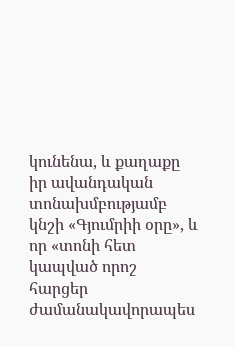կունենա, և քաղաքը իր ավանդական տոնախմբությամբ կնշի «Գյումրիի օրը», և որ «տոնի հետ կապված որոշ հարցեր ժամանակավորապես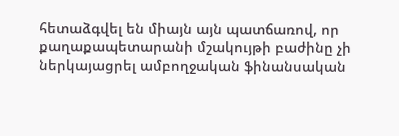հետաձգվել են միայն այն պատճառով, որ քաղաքապետարանի մշակույթի բաժինը չի ներկայացրել ամբողջական ֆինանսական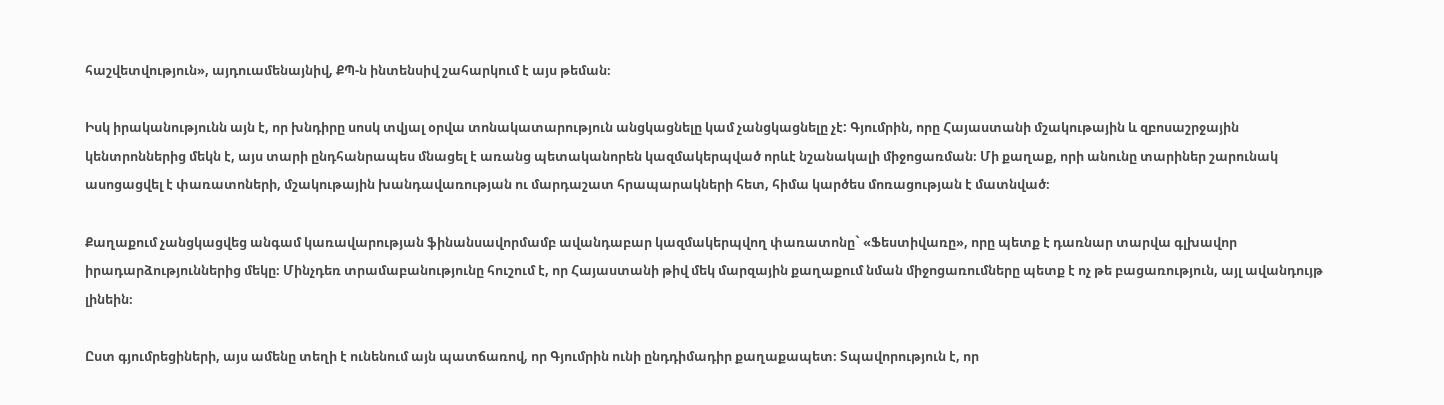հաշվետվություն», այդուամենայնիվ, ՔՊ-ն ինտենսիվ շահարկում է այս թեման։

Իսկ իրականությունն այն է, որ խնդիրը սոսկ տվյալ օրվա տոնակատարություն անցկացնելը կամ չանցկացնելը չէ: Գյումրին, որը Հայաստանի մշակութային և զբոսաշրջային կենտրոններից մեկն է, այս տարի ընդհանրապես մնացել է առանց պետականորեն կազմակերպված որևէ նշանակալի միջոցառման։ Մի քաղաք, որի անունը տարիներ շարունակ ասոցացվել է փառատոների, մշակութային խանդավառության ու մարդաշատ հրապարակների հետ, հիմա կարծես մոռացության է մատնված։

Քաղաքում չանցկացվեց անգամ կառավարության ֆինանսավորմամբ ավանդաբար կազմակերպվող փառատոնը` «Ֆեստիվառը», որը պետք է դառնար տարվա գլխավոր իրադարձություններից մեկը։ Մինչդեռ տրամաբանությունը հուշում է, որ Հայաստանի թիվ մեկ մարզային քաղաքում նման միջոցառումները պետք է ոչ թե բացառություն, այլ ավանդույթ լինեին։

Ըստ գյումրեցիների, այս ամենը տեղի է ունենում այն պատճառով, որ Գյումրին ունի ընդդիմադիր քաղաքապետ։ Տպավորություն է, որ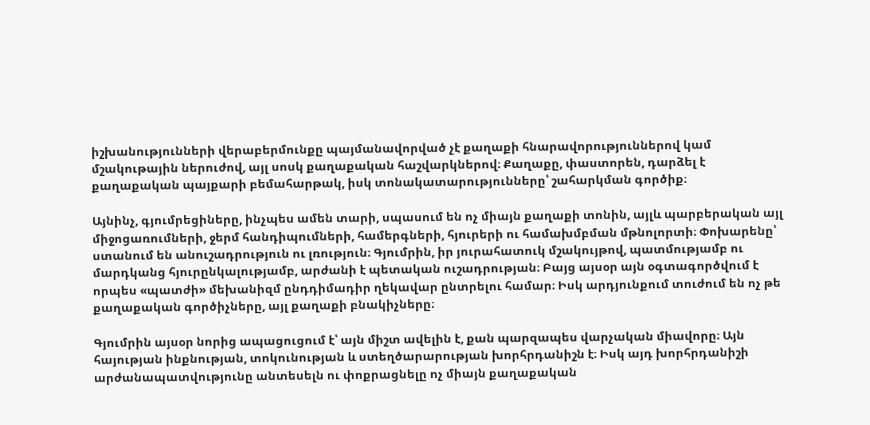իշխանությունների վերաբերմունքը պայմանավորված չէ քաղաքի հնարավորություններով կամ մշակութային ներուժով, այլ սոսկ քաղաքական հաշվարկներով։ Քաղաքը, փաստորեն, դարձել է քաղաքական պայքարի բեմահարթակ, իսկ տոնակատարությունները՝ շահարկման գործիք։

Այնինչ, գյումրեցիները, ինչպես ամեն տարի, սպասում են ոչ միայն քաղաքի տոնին, այլև պարբերական այլ միջոցառումների, ջերմ հանդիպումների, համերգների, հյուրերի ու համախմբման մթնոլորտի։ Փոխարենը՝ ստանում են անուշադրություն ու լռություն։ Գյումրին, իր յուրահատուկ մշակույթով, պատմությամբ ու մարդկանց հյուրընկալությամբ, արժանի է պետական ուշադրության։ Բայց այսօր այն օգտագործվում է որպես «պատժի» մեխանիզմ ընդդիմադիր ղեկավար ընտրելու համար։ Իսկ արդյունքում տուժում են ոչ թե քաղաքական գործիչները, այլ քաղաքի բնակիչները։

Գյումրին այսօր նորից ապացուցում է՝ այն միշտ ավելին է, քան պարզապես վարչական միավորը։ Այն հայության ինքնության, տոկունության և ստեղծարարության խորհրդանիշն է։ Իսկ այդ խորհրդանիշի արժանապատվությունը անտեսելն ու փոքրացնելը ոչ միայն քաղաքական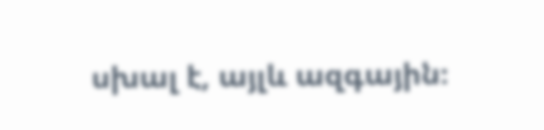սխալ է, այլև ազգային։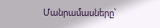Մանրամասները՝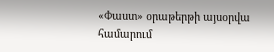«Փաստ» օրաթերթի այսօրվա համարում